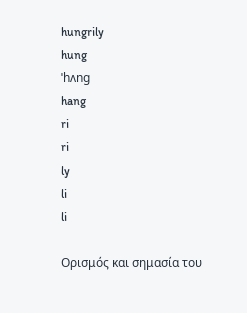hungrily
hung
ˈhʌng
hang
ri
ri
ly
li
li

Ορισμός και σημασία του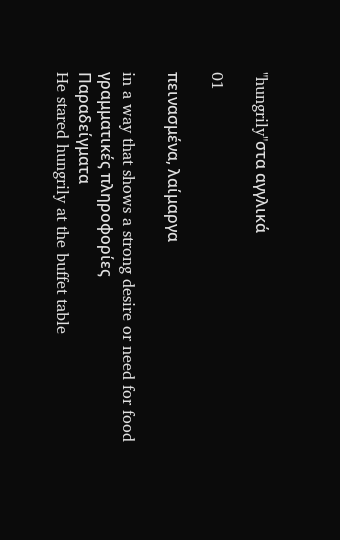"hungrily"στα αγγλικά

01

πεινασμένα, λαίμαργα

in a way that shows a strong desire or need for food
γραμματικές πληροφορίες
Παραδείγματα
He stared hungrily at the buffet table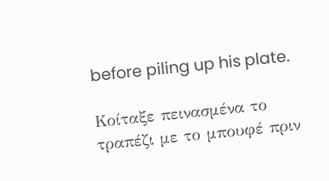before piling up his plate.

Κοίταξε πεινασμένα το τραπέζι με το μπουφέ πριν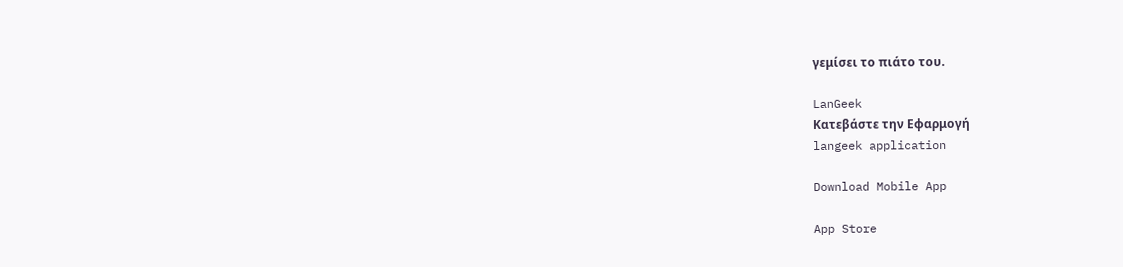γεμίσει το πιάτο του.

LanGeek
Κατεβάστε την Εφαρμογή
langeek application

Download Mobile App

App Store